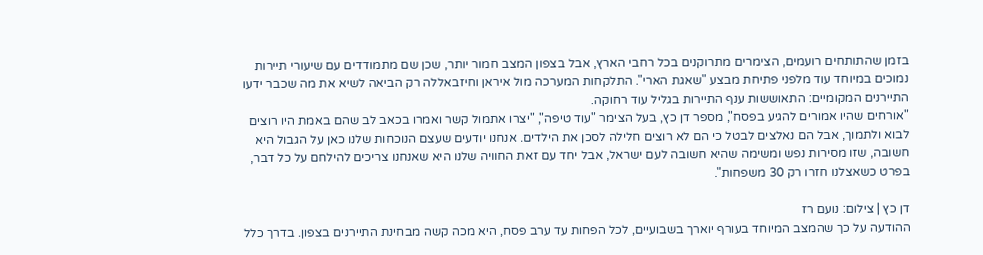בזמן שהתותחים רועמים, הצימרים מתרוקנים בכל רחבי הארץ, אבל בצפון המצב חמור יותר, שכן שם מתמודדים עם שיעורי תיירות נמוכים במיוחד עוד מלפני פתיחת מבצע "שאגת הארי". התלקחות המערכה מול איראן וחיזבאללה רק הביאה לשיא את מה שכבר ידעו התיירנים המקומיים: התאוששות ענף התיירות בגליל עוד רחוקה.
"אורחים שהיו אמורים להגיע בפסח", מספר דן כץ, בעל הצימר "עוד טיפה", "יצרו אתמול קשר ואמרו בכאב לב שהם באמת היו רוצים לבוא ולתמוך, אבל הם נאלצים לבטל כי הם לא רוצים חלילה לסכן את הילדים. אנחנו יודעים שעצם הנוכחות שלנו כאן על הגבול היא חשובה, שזו מסירות נפש ומשימה שהיא חשובה לעם ישראל, אבל יחד עם זאת החוויה שלנו היא שאנחנו צריכים להילחם על כל דבר, בפרט כשאצלנו חזרו רק 30 משפחות".

דן כץ | צילום: נועם רז
ההודעה על כך שהמצב המיוחד בעורף יוארך בשבועיים, לכל הפחות עד ערב פסח, היא מכה קשה מבחינת התיירנים בצפון. בדרך כלל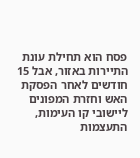פסח הוא תחילת עונת התיירות באזור, אבל 15 חודשים לאחר הפסקת האש וחזרת המפונים ליישובי קו העימות, התעצמות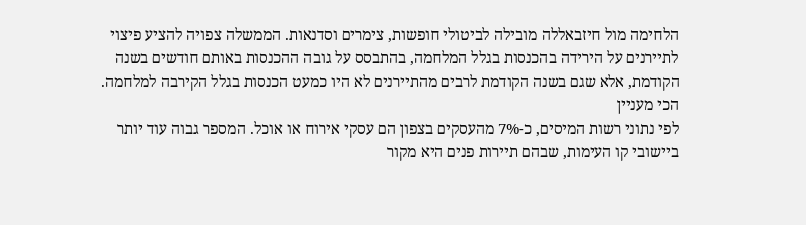הלחימה מול חיזבאללה מובילה לביטולי חופשות, צימרים וסדנאות. הממשלה צפויה להציע פיצוי לתיירנים על הירידה בהכנסות בגלל המלחמה, בהתבסס על גובה ההכנסות באותם חודשים בשנה הקודמת, אלא שגם בשנה הקודמת לרבים מהתיירנים לא היו כמעט הכנסות בגלל הקירבה למלחמה.
הכי מעניין
לפי נתוני רשות המיסים, כ-7% מהעסקים בצפון הם עסקי אירוח או אוכל. המספר גבוה עוד יותר ביישובי קו העימות, שבהם תיירות פנים היא מקור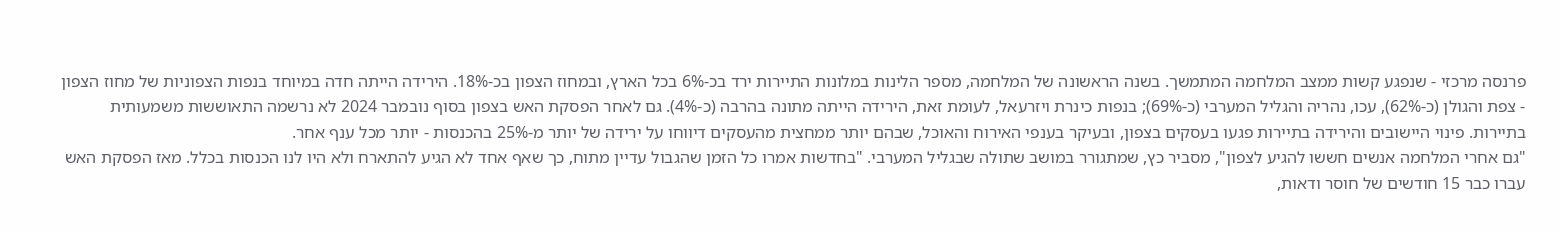פרנסה מרכזי - שנפגע קשות ממצב המלחמה המתמשך. בשנה הראשונה של המלחמה, מספר הלינות במלונות התיירות ירד בכ-6% בכל הארץ, ובמחוז הצפון בכ-18%. הירידה הייתה חדה במיוחד בנפות הצפוניות של מחוז הצפון - צפת והגולן (כ-62%), עכו, נהריה והגליל המערבי (כ-69%); בנפות כינרת ויזרעאל, לעומת זאת, הירידה הייתה מתונה בהרבה (כ-4%). גם לאחר הפסקת האש בצפון בסוף נובמבר 2024 לא נרשמה התאוששות משמעותית בתיירות. פינוי היישובים והירידה בתיירות פגעו בעסקים בצפון, ובעיקר בענפי האירוח והאוכל, שבהם יותר ממחצית מהעסקים דיווחו על ירידה של יותר מ-25% בהכנסות - יותר מכל ענף אחר.
"גם אחרי המלחמה אנשים חששו להגיע לצפון", מסביר כץ, שמתגורר במושב שתולה שבגליל המערבי. "בחדשות אמרו כל הזמן שהגבול עדיין מתוח, כך שאף אחד לא הגיע להתארח ולא היו לנו הכנסות בכלל. מאז הפסקת האש עברו כבר 15 חודשים של חוסר ודאות,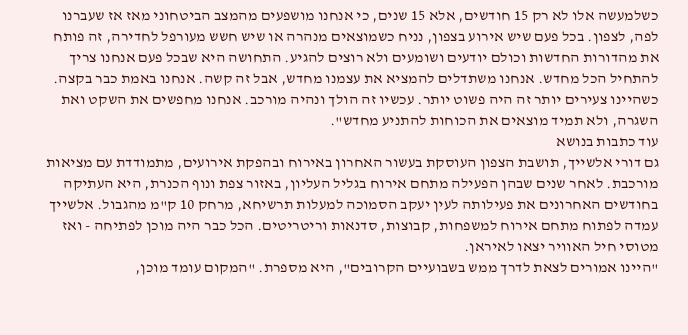כשלמעשה אלו לא רק 15 חודשים, אלא 15 שנים, כי אנחנו מושפעים מהמצב הביטחוני מאז אז שעברנו לפה, לצפון. בכל פעם שיש אירוע בצפון, נניח כשמוצאים מנהרה או שיש חשש מעורפל לחדירה, זה פותח את מהדורות החדשות וכולם יודעים ושומעים ולא רוצים להגיע. התחושה היא שבכל פעם אנחנו צריך להתחיל הכל מחדש. אנחנו משתדלים להמציא את עצמנו מחדש, אבל זה קשה. אנחנו באמת כבר בקצה. כשהיינו צעירים יותר זה היה פשוט יותר. עכשיו זה הולך ונהיה מורכב. אנחנו מחפשים את השקט ואת השגרה, ולא תמיד מוצאים את הכוחות להתניע מחדש".
עוד כתבות בנושא
גם דורי אלשייך, תושבת הצפון העוסקת בעשור האחרון באירוח ובהפקת אירועים, מתמודדת עם מציאות מורכבת. לאחר שנים שבהן הפעילה מתחם אירוח בגליל העליון, באזור צפת ונוף הכנרת, היא העתיקה בחודשים האחרונים את פעילותה לעין יעקב הסמוכה למעלות תרשיחא, מרחק 10 ק"מ מהגבול. אלשייך עמדה לפתוח מתחם אירוח למשפחות, קבוצות, סדנאות וריטריטים. הכל כבר היה מוכן לפתיחה - ואז מטוסי חיל האוויר יצאו לאיראן.
"היינו אמורים לצאת לדרך ממש בשבועיים הקרובים", היא מספרת. "המקום עומד מוכן,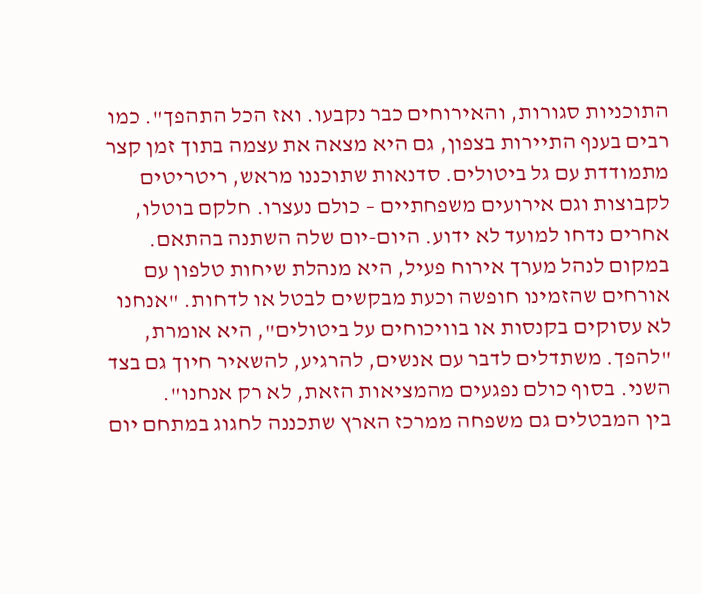התוכניות סגורות, והאירוחים כבר נקבעו. ואז הכל התהפך". כמו רבים בענף התיירות בצפון, גם היא מצאה את עצמה בתוך זמן קצר מתמודדת עם גל ביטולים. סדנאות שתוכננו מראש, ריטריטים לקבוצות וגם אירועים משפחתיים – כולם נעצרו. חלקם בוטלו, אחרים נדחו למועד לא ידוע. היום-יום שלה השתנה בהתאם. במקום לנהל מערך אירוח פעיל, היא מנהלת שיחות טלפון עם אורחים שהזמינו חופשה וכעת מבקשים לבטל או לדחות. "אנחנו לא עסוקים בקנסות או בוויכוחים על ביטולים", היא אומרת, "להפך. משתדלים לדבר עם אנשים, להרגיע, להשאיר חיוך גם בצד השני. בסוף כולם נפגעים מהמציאות הזאת, לא רק אנחנו".
בין המבטלים גם משפחה ממרכז הארץ שתכננה לחגוג במתחם יום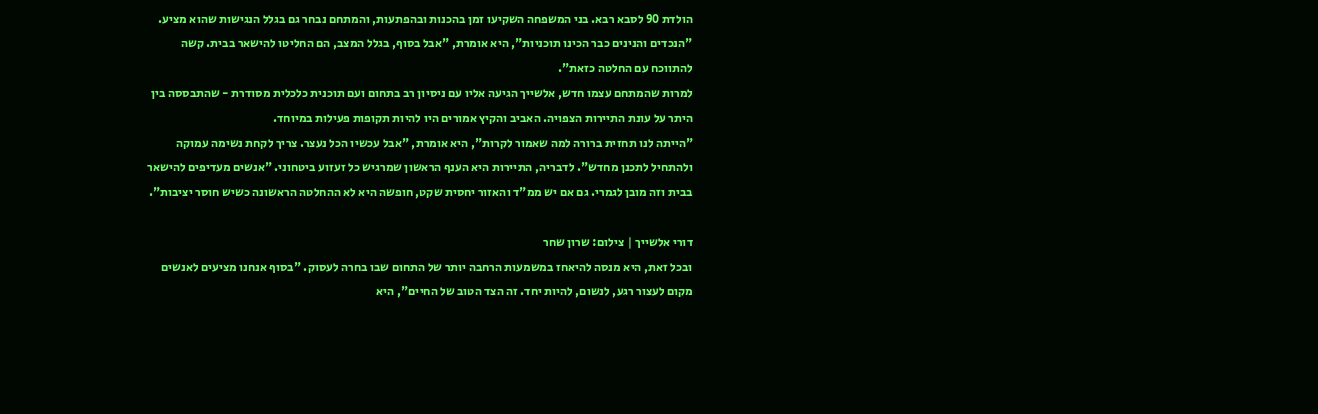הולדת 90 לסבא רבא. בני המשפחה השקיעו זמן בהכנות ובהפתעות, והמתחם נבחר גם בגלל הנגישות שהוא מציע. "הנכדים והנינים כבר הכינו תוכניות", היא אומרת, "אבל בסוף, בגלל המצב, הם החליטו להישאר בבית. קשה להתווכח עם החלטה כזאת".
למרות שהמתחם עצמו חדש, אלשייך הגיעה אליו עם ניסיון רב בתחום ועם תוכנית כלכלית מסודרת - שהתבססה בין היתר על עונת התיירות הצפויה. האביב והקיץ אמורים היו להיות תקופות פעילות במיוחד.
"הייתה לנו תחזית ברורה למה שאמור לקרות", היא אומרת, "אבל עכשיו הכל נעצר. צריך לקחת נשימה עמוקה ולהתחיל לתכנן מחדש". לדבריה, התיירות היא הענף הראשון שמרגיש כל זעזוע ביטחוני. "אנשים מעדיפים להישאר בבית וזה מובן לגמרי. גם אם יש ממ"ד והאזור יחסית שקט, חופשה היא לא ההחלטה הראשונה כשיש חוסר יציבות".

דורי אלשייך | צילום: שרון שחר
ובכל זאת, היא מנסה להיאחז במשמעות הרחבה יותר של התחום שבו בחרה לעסוק. "בסוף אנחנו מציעים לאנשים מקום לעצור רגע, לנשום, להיות יחד. זה הצד הטוב של החיים", היא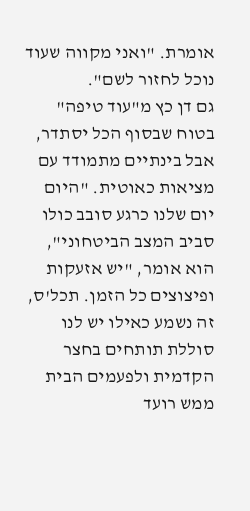אומרת. "ואני מקווה שעוד נוכל לחזור לשם".
גם דן כץ מ"עוד טיפה" בטוח שבסוף הכל יסתדר, אבל בינתיים מתמודד עם מציאות כאוטית. "היום יום שלנו כרגע סובב כולו סביב המצב הביטחוני", הוא אומר, "יש אזעקות ופיצוצים כל הזמן. תכל'ס, זה נשמע כאילו יש לנו סוללת תותחים בחצר הקדמית ולפעמים הבית ממש רועד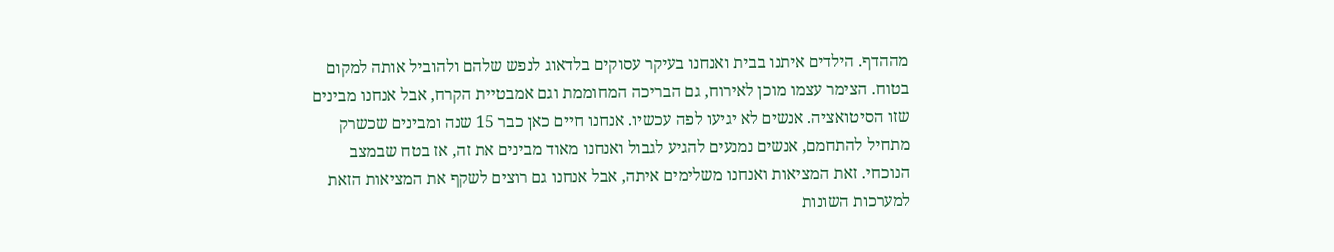מההדף. הילדים איתנו בבית ואנחנו בעיקר עסוקים בלדאוג לנפש שלהם ולהוביל אותה למקום בטוח. הצימר עצמו מוכן לאירוח, גם הבריכה המחוממת וגם אמבטיית הקרח, אבל אנחנו מבינים שזו הסיטואציה. אנשים לא יגיעו לפה עכשיו. אנחנו חיים כאן כבר 15 שנה ומבינים שכשרק מתחיל להתחמם, אנשים נמנעים להגיע לגבול ואנחנו מאוד מבינים את זה, אז בטח שבמצב הנוכחי. זאת המציאות ואנחנו משלימים איתה, אבל אנחנו גם רוצים לשקף את המציאות הזאת למערכות השונות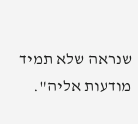שנראה שלא תמיד מודעות אליה".